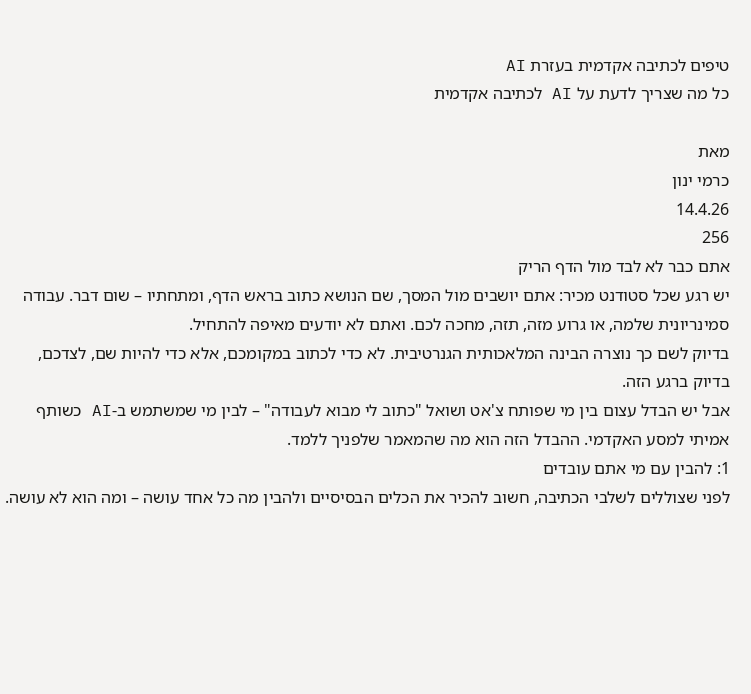טיפים לכתיבה אקדמית בעזרת AI
כל מה שצריך לדעת על AI לכתיבה אקדמית

מאת
כרמי ינון
14.4.26
256
אתם כבר לא לבד מול הדף הריק
יש רגע שכל סטודנט מכיר: אתם יושבים מול המסך, שם הנושא כתוב בראש הדף, ומתחתיו – שום דבר. עבודה סמינריונית שלמה, או גרוע מזה, תזה, מחכה לכם. ואתם לא יודעים מאיפה להתחיל.
בדיוק לשם כך נוצרה הבינה המלאכותית הגנרטיבית. לא כדי לכתוב במקומכם, אלא כדי להיות שם, לצדכם, בדיוק ברגע הזה.
אבל יש הבדל עצום בין מי שפותח צ'אט ושואל "כתוב לי מבוא לעבודה" – לבין מי שמשתמש ב-AI כשותף אמיתי למסע האקדמי. ההבדל הזה הוא מה שהמאמר שלפניך ללמד.
1: להבין עם מי אתם עובדים
לפני שצוללים לשלבי הכתיבה, חשוב להכיר את הכלים הבסיסיים ולהבין מה כל אחד עושה – ומה הוא לא עושה.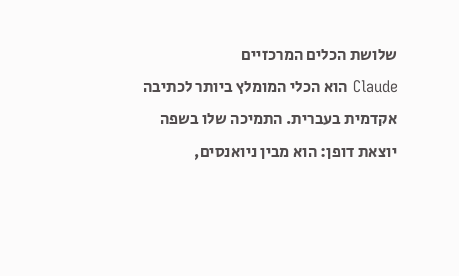שלושת הכלים המרכזיים
Claude הוא הכלי המומלץ ביותר לכתיבה אקדמית בעברית. התמיכה שלו בשפה יוצאת דופן: הוא מבין ניואנסים,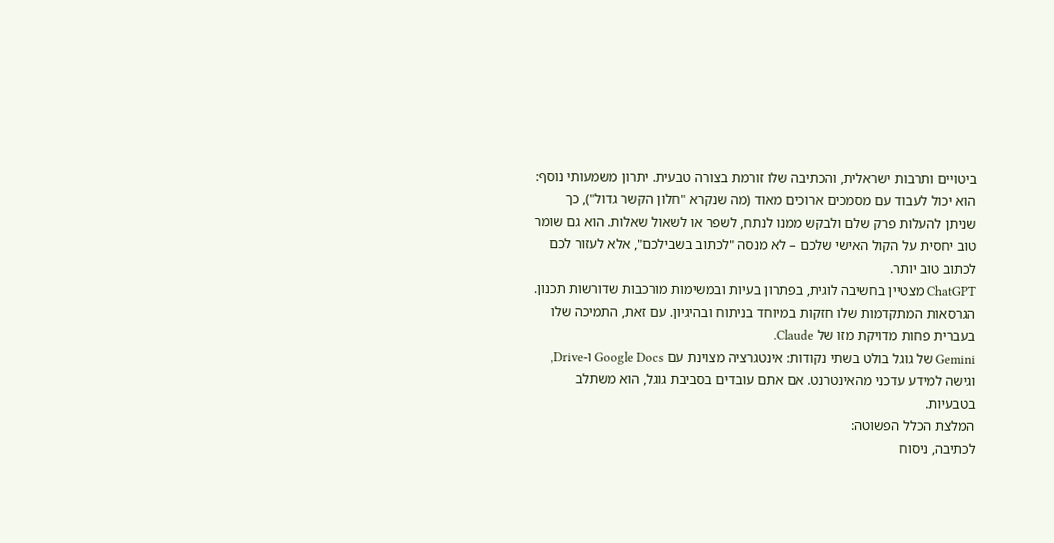ביטויים ותרבות ישראלית, והכתיבה שלו זורמת בצורה טבעית. יתרון משמעותי נוסף: הוא יכול לעבוד עם מסמכים ארוכים מאוד (מה שנקרא "חלון הקשר גדול"), כך שניתן להעלות פרק שלם ולבקש ממנו לנתח, לשפר או לשאול שאלות. הוא גם שומר טוב יחסית על הקול האישי שלכם – לא מנסה "לכתוב בשבילכם", אלא לעזור לכם לכתוב טוב יותר.
ChatGPT מצטיין בחשיבה לוגית, בפתרון בעיות ובמשימות מורכבות שדורשות תכנון. הגרסאות המתקדמות שלו חזקות במיוחד בניתוח ובהיגיון. עם זאת, התמיכה שלו בעברית פחות מדויקת מזו של Claude.
Gemini של גוגל בולט בשתי נקודות: אינטגרציה מצוינת עם Google Docs ו-Drive, וגישה למידע עדכני מהאינטרנט. אם אתם עובדים בסביבת גוגל, הוא משתלב בטבעיות.
המלצת הכלל הפשוטה:
לכתיבה, ניסוח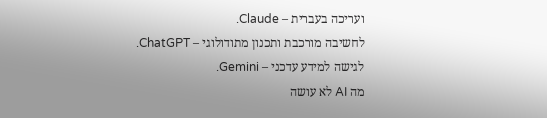ועריכה בעברית – Claude.
לחשיבה מורכבת ותכנון מתודולוגי – ChatGPT.
לגישה למידע עדכני – Gemini.
מה AI לא עושה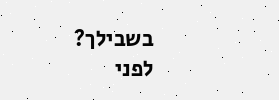בשבילך?
לפני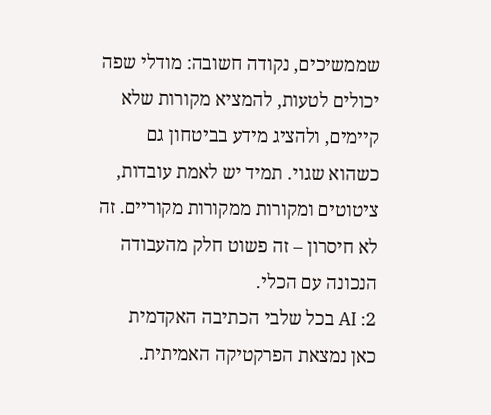שממשיכים, נקודה חשובה: מודלי שפה יכולים לטעות, להמציא מקורות שלא קיימים, ולהציג מידע בביטחון גם כשהוא שגוי. תמיד יש לאמת עובדות, ציטוטים ומקורות ממקורות מקוריים. זה לא חיסרון – זה פשוט חלק מהעבודה הנכונה עם הכלי.
2: AI בכל שלבי הכתיבה האקדמית
כאן נמצאת הפרקטיקה האמיתית.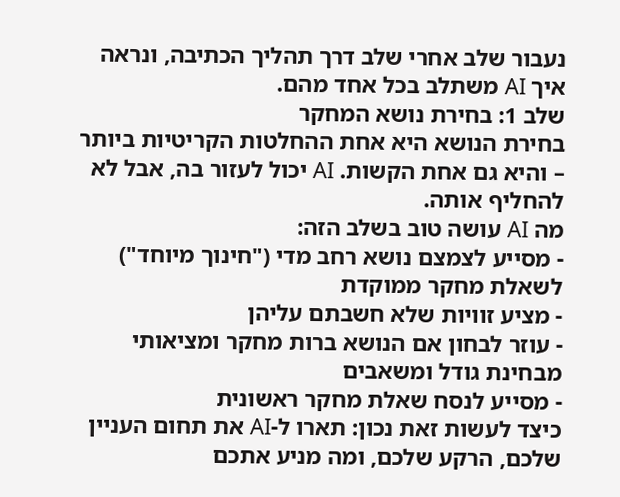נעבור שלב אחרי שלב דרך תהליך הכתיבה, ונראה איך AI משתלב בכל אחד מהם.
שלב 1: בחירת נושא המחקר
בחירת הנושא היא אחת ההחלטות הקריטיות ביותר – והיא גם אחת הקשות. AI יכול לעזור בה, אבל לא להחליף אותה.
מה AI עושה טוב בשלב הזה:
- מסייע לצמצם נושא רחב מדי ("חינוך מיוחד") לשאלת מחקר ממוקדת
- מציע זוויות שלא חשבתם עליהן
- עוזר לבחון אם הנושא ברות מחקר ומציאותי מבחינת גודל ומשאבים
- מסייע לנסח שאלת מחקר ראשונית
כיצד לעשות זאת נכון: תארו ל-AI את תחום העניין שלכם, הרקע שלכם, ומה מניע אתכם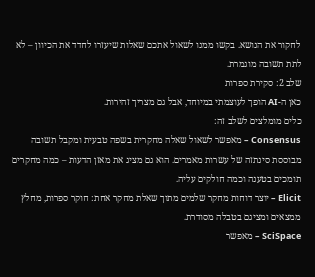לחקור את הנושא. בקשו ממנו לשאול אתכם שאלות שיעזרו לחדד את הכיוון – לא לתת תשובה מוגמרת.
שלב 2: סקירת ספרות
כאן ה-AI הופך לעוצמתי במיוחד, אבל גם מצריך זהירות.
כלים מומלצים לשלב זה:
Consensus – מאפשר לשאול שאלה מחקרית בשפה טבעית ומקבל תשובה מבוססת סינתזה של עשרות מאמרים. הוא גם מציג את מאזן הדעות – כמה מחקרים תומכים בטענה וכמה חולקים עליה.
Elicit – יוצר דוחות מחקר שלמים מתוך שאלת מחקר אחת: חוקר ספרות, מחלץ ממצאים ומציגם בטבלה מסודרת.
SciSpace – מאפשר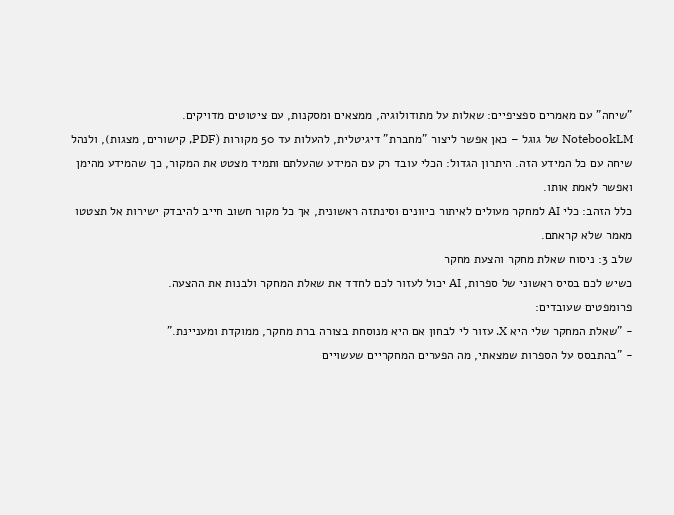"שיחה" עם מאמרים ספציפיים: שאלות על מתודולוגיה, ממצאים ומסקנות, עם ציטוטים מדויקים.
NotebookLM של גוגל – כאן אפשר ליצור "מחברת" דיגיטלית, להעלות עד 50 מקורות (PDF, קישורים, מצגות), ולנהל שיחה עם כל המידע הזה. היתרון הגדול: הכלי עובד רק עם המידע שהעלתם ותמיד מצטט את המקור, כך שהמידע מהימן ואפשר לאמת אותו.
כלל הזהב: כלי AI למחקר מעולים לאיתור כיוונים וסינתזה ראשונית, אך כל מקור חשוב חייב להיבדק ישירות אל תצטטו מאמר שלא קראתם.
שלב 3: ניסוח שאלת מחקר והצעת מחקר
כשיש לכם בסיס ראשוני של ספרות, AI יכול לעזור לכם לחדד את שאלת המחקר ולבנות את ההצעה.
פרומפטים שעובדים:
- "שאלת המחקר שלי היא X. עזור לי לבחון אם היא מנוסחת בצורה ברת מחקר, ממוקדת ומעניינת."
- "בהתבסס על הספרות שמצאתי, מה הפערים המחקריים שעשויים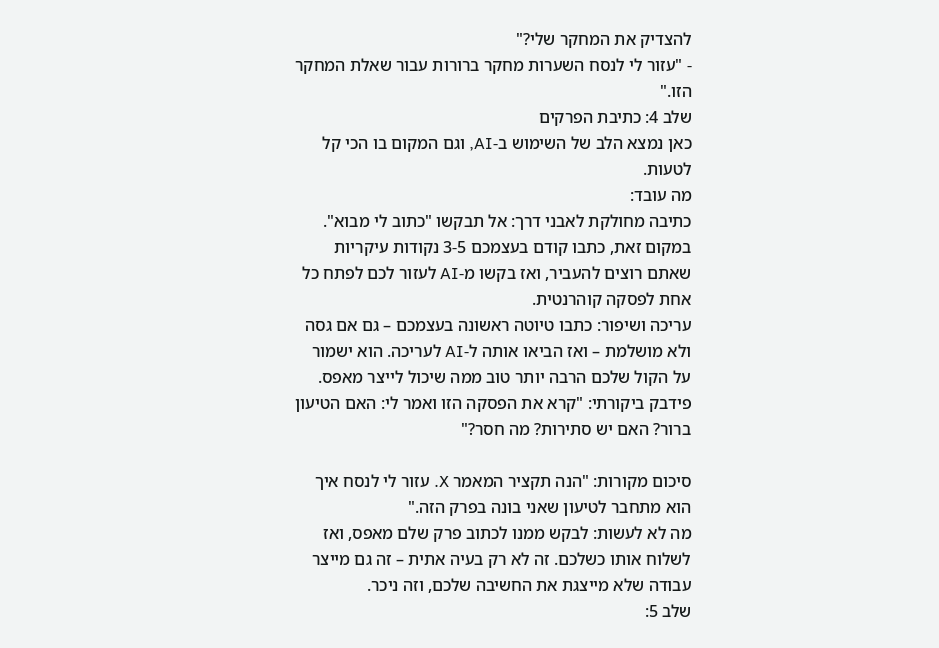להצדיק את המחקר שלי?"
- "עזור לי לנסח השערות מחקר ברורות עבור שאלת המחקר הזו."
שלב 4: כתיבת הפרקים
כאן נמצא הלב של השימוש ב-AI, וגם המקום בו הכי קל לטעות.
מה עובד:
כתיבה מחולקת לאבני דרך: אל תבקשו "כתוב לי מבוא". במקום זאת, כתבו קודם בעצמכם 3-5 נקודות עיקריות שאתם רוצים להעביר, ואז בקשו מ-AI לעזור לכם לפתח כל אחת לפסקה קוהרנטית.
עריכה ושיפור: כתבו טיוטה ראשונה בעצמכם – גם אם גסה ולא מושלמת – ואז הביאו אותה ל-AI לעריכה. הוא ישמור על הקול שלכם הרבה יותר טוב ממה שיכול לייצר מאפס.
פידבק ביקורתי: "קרא את הפסקה הזו ואמר לי: האם הטיעון ברור? האם יש סתירות? מה חסר?"

סיכום מקורות: "הנה תקציר המאמר X. עזור לי לנסח איך הוא מתחבר לטיעון שאני בונה בפרק הזה."
מה לא לעשות: לבקש ממנו לכתוב פרק שלם מאפס, ואז לשלוח אותו כשלכם. זה לא רק בעיה אתית – זה גם מייצר עבודה שלא מייצגת את החשיבה שלכם, וזה ניכר.
שלב 5: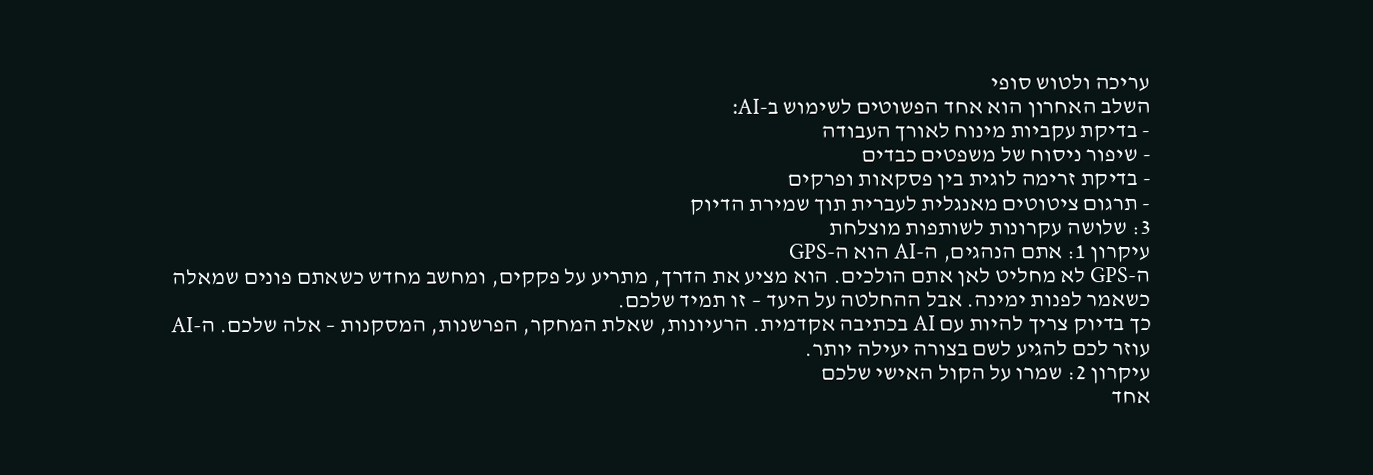עריכה ולטוש סופי
השלב האחרון הוא אחד הפשוטים לשימוש ב-AI:
- בדיקת עקביות מינוח לאורך העבודה
- שיפור ניסוח של משפטים כבדים
- בדיקת זרימה לוגית בין פסקאות ופרקים
- תרגום ציטוטים מאנגלית לעברית תוך שמירת הדיוק
3: שלושה עקרונות לשותפות מוצלחת
עיקרון 1: אתם הנהגים, ה-AI הוא ה-GPS
ה-GPS לא מחליט לאן אתם הולכים. הוא מציע את הדרך, מתריע על פקקים, ומחשב מחדש כשאתם פונים שמאלה כשאמר לפנות ימינה. אבל ההחלטה על היעד – זו תמיד שלכם.
כך בדיוק צריך להיות עם AI בכתיבה אקדמית. הרעיונות, שאלת המחקר, הפרשנות, המסקנות – אלה שלכם. ה-AI עוזר לכם להגיע לשם בצורה יעילה יותר.
עיקרון 2: שמרו על הקול האישי שלכם
אחד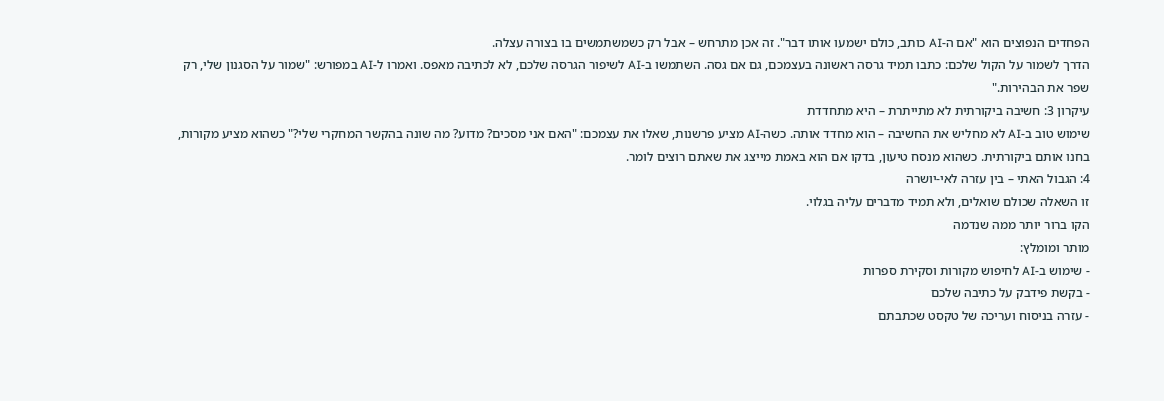הפחדים הנפוצים הוא "אם ה-AI כותב, כולם ישמעו אותו דבר". זה אכן מתרחש – אבל רק כשמשתמשים בו בצורה עצלה.
הדרך לשמור על הקול שלכם: כתבו תמיד גרסה ראשונה בעצמכם, גם אם גסה. השתמשו ב-AI לשיפור הגרסה שלכם, לא לכתיבה מאפס. ואמרו ל-AI במפורש: "שמור על הסגנון שלי, רק שפר את הבהירות."
עיקרון 3: חשיבה ביקורתית לא מתייתרת – היא מתחדדת
שימוש טוב ב-AI לא מחליש את החשיבה – הוא מחדד אותה. כשה-AI מציע פרשנות, שאלו את עצמכם: "האם אני מסכים? מדוע? מה שונה בהקשר המחקרי שלי?" כשהוא מציע מקורות, בחנו אותם ביקורתית. כשהוא מנסח טיעון, בדקו אם הוא באמת מייצג את שאתם רוצים לומר.
4: הגבול האתי – בין עזרה לאי-יושרה
זו השאלה שכולם שואלים, ולא תמיד מדברים עליה בגלוי.
הקו ברור יותר ממה שנדמה
מותר ומומלץ:
- שימוש ב-AI לחיפוש מקורות וסקירת ספרות
- בקשת פידבק על כתיבה שלכם
- עזרה בניסוח ועריכה של טקסט שכתבתם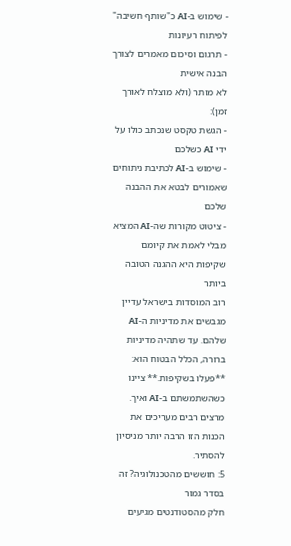- שימוש ב-AI כ"שותף חשיבה" לפיתוח רעיונות
- תרגום וסיכום מאמרים לצורך הבנה אישית
לא מותר (ולא מוצלח לאורך זמן):
- הגשת טקסט שנכתב כולו על ידי AI כשלכם
- שימוש ב-AI לכתיבת ניתוחים שאמורים לבטא את ההבנה שלכם
- ציטוט מקורות שה-AI המציא מבלי לאמת את קיומם
שקיפות היא ההגנה הטובה ביותר
רוב המוסדות בישראל עדיין מגבשים את מדיניות ה-AI שלהם. עד שתהיה מדיניות ברורה, הכלל הבטוח הוא: **פעלו בשקיפות.** ציינו כשהשתמשתם ב-AI ואיך. מרצים רבים מעריכים את הכנות הזו הרבה יותר מניסיון להסתיר.
5: חוששים מהטכנולוגיה? זה בסדר גמור
חלק מהסטודנטים מגיעים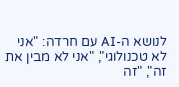לנושא ה-AI עם חרדה: "אני לא טכנולוגי", "אני לא מבין את זה", "זה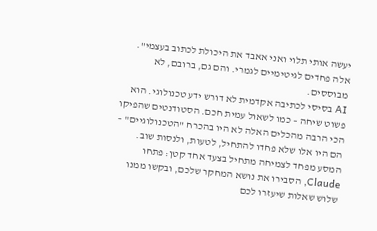יעשה אותי תלוי ואני אאבד את היכולת לכתוב בעצמי".
אלה פחדים לגיטימיים לגמרי. והם גם, ברובם, לא מבוססים.
AI בסיסי לכתיבה אקדמית לא דורש ידע טכנולוגי. הוא פשוט שיחה – כמו לשאול עמית חכם. הסטודנטים שהפיקו הכי הרבה מהכלים האלה לא היו בהכרח "הטכנולוגיים" – הם היו אלו שלא פחדו להתחיל, לטעות, ולנסות שוב.
המסע מפחד לצמיחה מתחיל בצעד אחד קטן: פתחו Claude, הסבירו את נושא המחקר שלכם, ובקשו ממנו שלוש שאלות שיעזרו לכם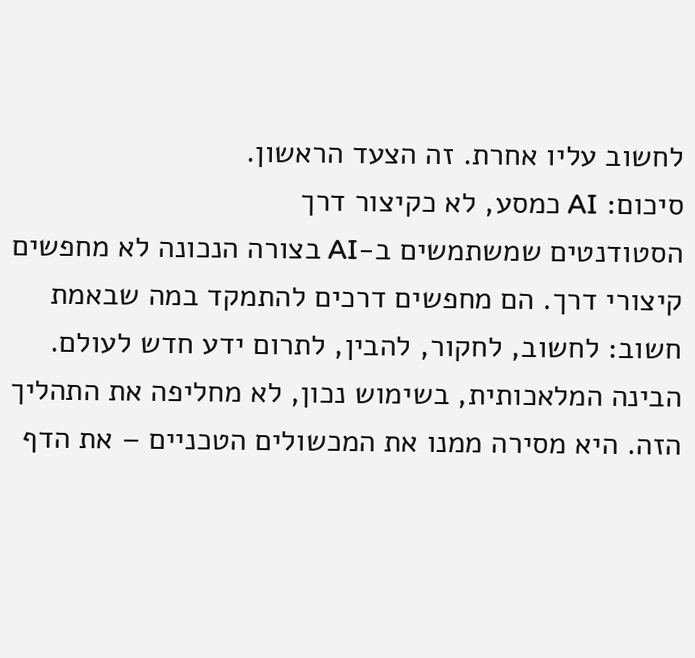לחשוב עליו אחרת. זה הצעד הראשון.
סיכום: AI כמסע, לא כקיצור דרך
הסטודנטים שמשתמשים ב-AI בצורה הנכונה לא מחפשים קיצורי דרך. הם מחפשים דרכים להתמקד במה שבאמת חשוב: לחשוב, לחקור, להבין, לתרום ידע חדש לעולם.
הבינה המלאכותית, בשימוש נכון, לא מחליפה את התהליך הזה. היא מסירה ממנו את המכשולים הטכניים – את הדף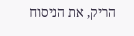הריק, את הניסוח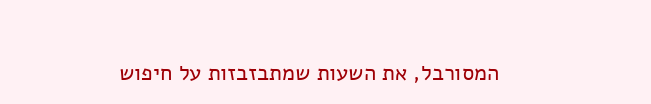המסורבל, את השעות שמתבזבזות על חיפוש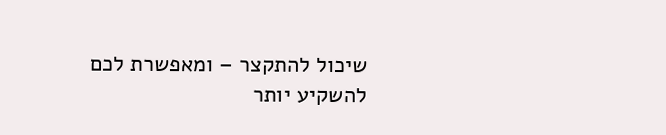שיכול להתקצר – ומאפשרת לכם להשקיע יותר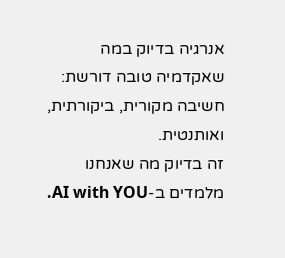אנרגיה בדיוק במה שאקדמיה טובה דורשת: חשיבה מקורית, ביקורתית, ואותנטית.
זה בדיוק מה שאנחנו מלמדים ב-AI with YOU.